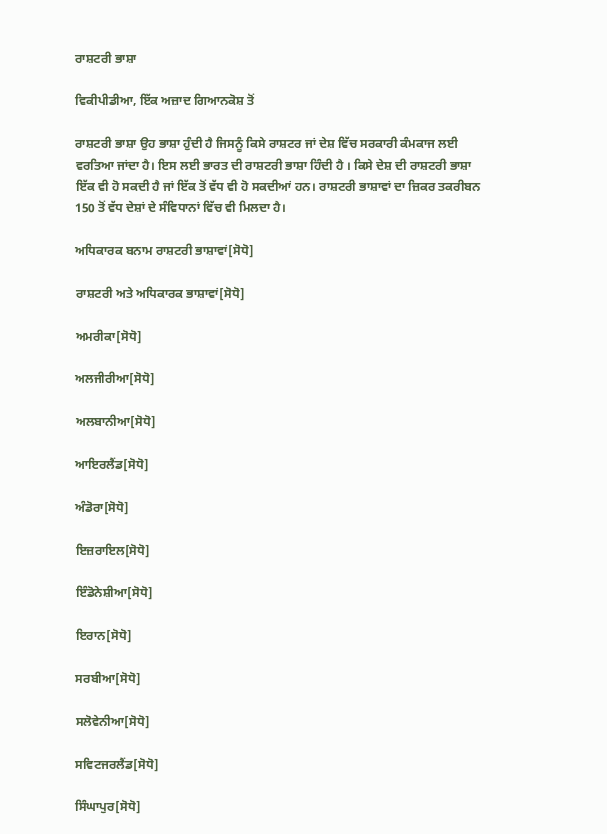ਰਾਸ਼ਟਰੀ ਭਾਸ਼ਾ

ਵਿਕੀਪੀਡੀਆ, ਇੱਕ ਅਜ਼ਾਦ ਗਿਆਨਕੋਸ਼ ਤੋਂ

ਰਾਸ਼ਟਰੀ ਭਾਸ਼ਾ ਉਹ ਭਾਸ਼ਾ ਹੁੰਦੀ ਹੈ ਜਿਸਨੂੰ ਕਿਸੇ ਰਾਸ਼ਟਰ ਜਾਂ ਦੇਸ਼ ਵਿੱਚ ਸਰਕਾਰੀ ਕੰਮਕਾਜ ਲਈ ਵਰਤਿਆ ਜਾਂਦਾ ਹੈ। ਇਸ ਲਈ ਭਾਰਤ ਦੀ ਰਾਸ਼ਟਰੀ ਭਾਸ਼ਾ ਹਿੰਦੀ ਹੈ । ਕਿਸੇ ਦੇਸ਼ ਦੀ ਰਾਸ਼ਟਰੀ ਭਾਸ਼ਾ ਇੱਕ ਵੀ ਹੋ ਸਕਦੀ ਹੈ ਜਾਂ ਇੱਕ ਤੋਂ ਵੱਧ ਵੀ ਹੋ ਸਕਦੀਆਂ ਹਨ। ਰਾਸ਼ਟਰੀ ਭਾਸ਼ਾਵਾਂ ਦਾ ਜ਼ਿਕਰ ਤਕਰੀਬਨ 150 ਤੋਂ ਵੱਧ ਦੇਸ਼ਾਂ ਦੇ ਸੰਵਿਧਾਨਾਂ ਵਿੱਚ ਵੀ ਮਿਲਦਾ ਹੈ।

ਅਧਿਕਾਰਕ ਬਨਾਮ ਰਾਸ਼ਟਰੀ ਭਾਸ਼ਾਵਾਂ[ਸੋਧੋ]

ਰਾਸ਼ਟਰੀ ਅਤੇ ਅਧਿਕਾਰਕ ਭਾਸ਼ਾਵਾਂ[ਸੋਧੋ]

ਅਮਰੀਕਾ[ਸੋਧੋ]

ਅਲਜੀਰੀਆ[ਸੋਧੋ]

ਅਲਬਾਨੀਆ[ਸੋਧੋ]

ਆਇਰਲੈਂਡ[ਸੋਧੋ]

ਅੰਡੋਰਾ[ਸੋਧੋ]

ਇਜ਼ਰਾਇਲ[ਸੋਧੋ]

ਇੰਡੋਨੇਸ਼ੀਆ[ਸੋਧੋ]

ਇਰਾਨ[ਸੋਧੋ]

ਸਰਬੀਆ[ਸੋਧੋ]

ਸਲੋਵੇਨੀਆ[ਸੋਧੋ]

ਸਵਿਟਜਰਲੈਂਡ[ਸੋਧੋ]

ਸਿੰਘਾਪੁਰ[ਸੋਧੋ]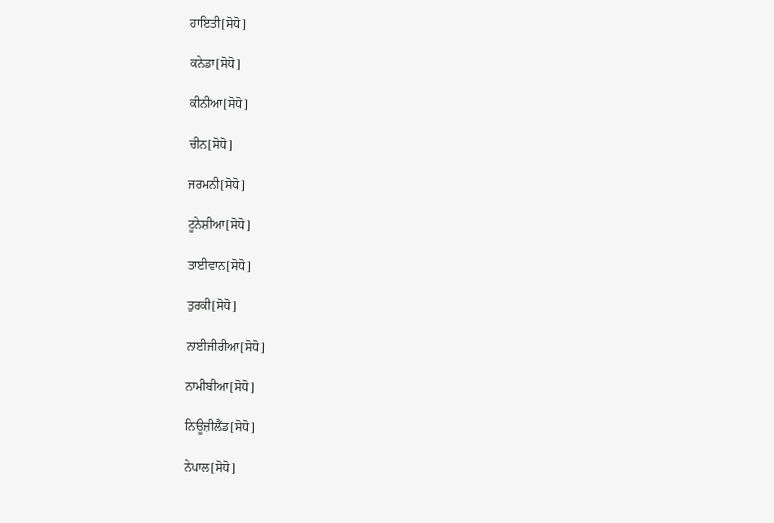ਹਾਇਤੀ[ਸੋਧੋ]

ਕਨੇਡਾ[ਸੋਧੋ]

ਕੀਨੀਆ[ਸੋਧੋ]

ਚੀਨ[ਸੋਧੋ]

ਜਰਮਨੀ[ਸੋਧੋ]

ਟੂਨੇਸ਼ੀਆ[ਸੋਧੋ]

ਤਾਈਵਾਨ[ਸੋਧੋ]

ਤੁਰਕੀ[ਸੋਧੋ]

ਨਾਈਜੀਰੀਆ[ਸੋਧੋ]

ਨਾਮੀਬੀਆ[ਸੋਧੋ]

ਨਿਊਜ਼ੀਲੈਂਡ[ਸੋਧੋ]

ਨੇਪਾਲ[ਸੋਧੋ]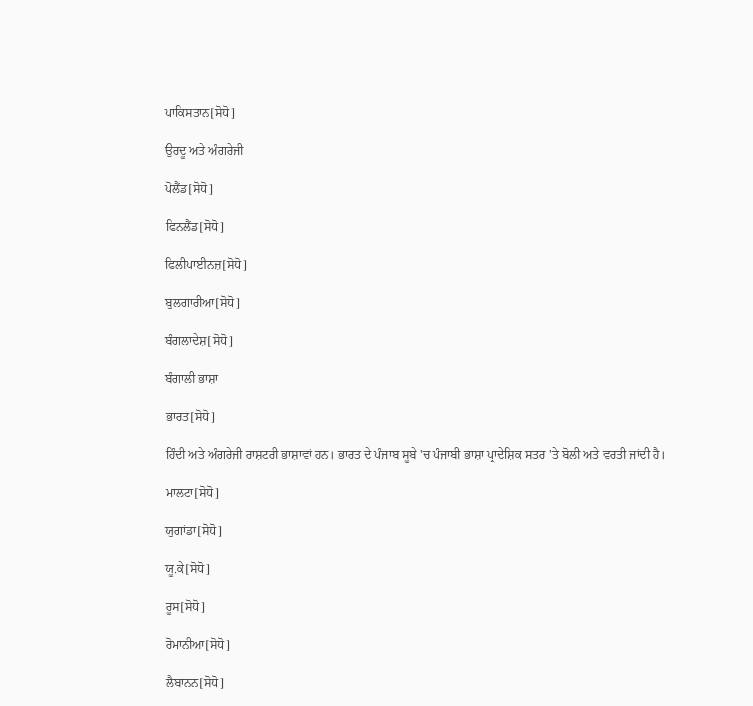ਪਾਕਿਸਤਾਨ[ਸੋਧੋ]

ਉਰਦੂ ਅਤੇ ਅੰਗਰੇਜੀ

ਪੋਲੈਂਡ[ਸੋਧੋ]

ਫਿਨਲੈਂਡ[ਸੋਧੋ]

ਫਿਲੀਪਾਈਨਜ਼[ਸੋਧੋ]

ਬੁਲਗਾਰੀਆ[ਸੋਧੋ]

ਬੰਗਲਾਦੇਸ਼[ਸੋਧੋ]

ਬੰਗਾਲੀ ਭਾਸ਼ਾ

ਭਾਰਤ[ਸੋਧੋ]

ਹਿੰਦੀ ਅਤੇ ਅੰਗਰੇਜੀ ਰਾਸ਼ਟਰੀ ਭਾਸ਼ਾਵਾਂ ਹਨ। ਭਾਰਤ ਦੇ ਪੰਜਾਬ ਸੂਬੇ 'ਚ ਪੰਜਾਬੀ ਭਾਸ਼ਾ ਪ੍ਰਾਦੇਸ਼ਿਕ ਸਤਰ 'ਤੇ ਬੋਲੀ ਅਤੇ ਵਰਤੀ ਜਾਂਦੀ ਹੈ।

ਮਾਲਟਾ[ਸੋਧੋ]

ਯੁਗਾਂਡਾ[ਸੋਧੋ]

ਯੂ.ਕੇ[ਸੋਧੋ]

ਰੂਸ[ਸੋਧੋ]

ਰੋਮਾਨੀਆ[ਸੋਧੋ]

ਲੈਬਾਨਨ[ਸੋਧੋ]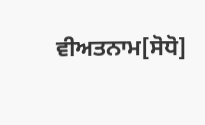ਵੀਅਤਨਾਮ[ਸੋਧੋ]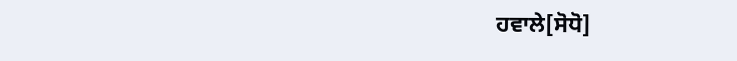ਹਵਾਲੇ[ਸੋਧੋ]